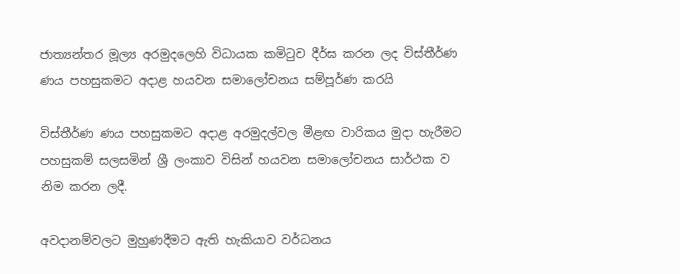ජාත්‍යන්තර මූල්‍ය අරමුදලෙහි විධායක කමිටුව දීර්ඝ කරන ලද විස්තීර්ණ ණය පහසුකමට අදාළ හයවන සමාලෝචනය සම්පූර්ණ කරයි

විස්තීර්ණ ණය පහසුකමට අදාළ අරමුදල්වල මීළඟ වාරිකය මුදා හැරීමට පහසුකම් සලසමින් ශ්‍රී ලංකාව විසින් හයවන සමාලෝචනය සාර්ථක ව නිම කරන ලදී.

අවදානම්වලට මුහුණදීමට ඇති හැකියාව වර්ධනය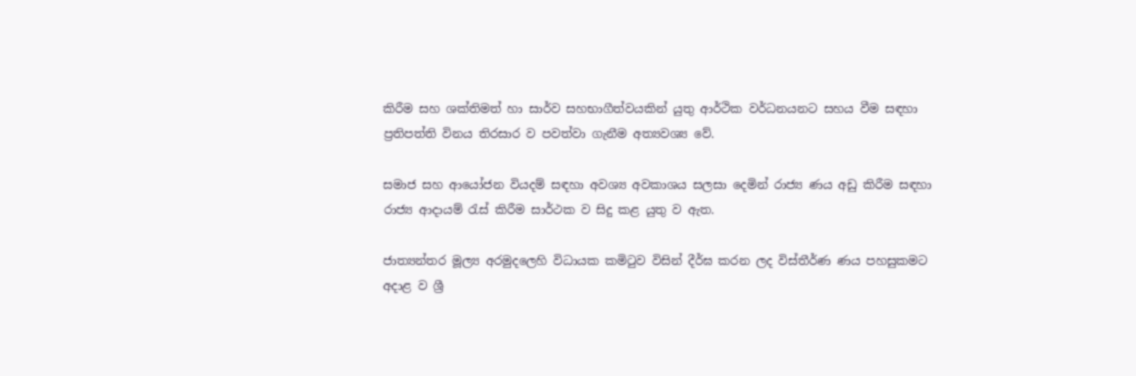කිරීම සහ ශක්තිමත් හා සාර්ව සහභාගීත්වයකින් යුතු ආර්ථික වර්ධනයනට සහය වීම සඳහා ප්‍රතිපත්ති විනය තිරසාර ව පවත්වා‍ ගැනීම අත්‍යවශ්‍ය වේ.

සමාජ සහ ආයෝජන වියදම් සඳහා අවශ්‍ය අවකාශය සලසා දෙමින් රාජ්‍ය ණය අඩු කිරීම සඳහා රාජ්‍ය ආදායම් රැස් කිරීම සාර්ථක ව සිදු කළ යුතු ව ඇත.

ජාත්‍යන්තර මූල්‍ය අරමුදලෙහි විධායක කමිටුව විසින් දීර්ඝ කරන ලද විස්තීර්ණ ණය පහසුකමට අදාළ ව ශ්‍රී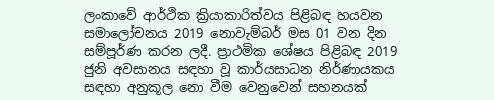ලංකාවේ ආර්ථික ක්‍රියාකාරිත්වය පිළිබඳ හයවන සමාලෝචනය 2019 නොවැම්බර් මස 01 වන දින සම්පූර්ණ කරන ලදී. ප්‍රාථමික ශේෂය පිළිබඳ 2019 ජුනි අවසානය සඳහා වූ කාර්යසාධන නිර්ණායකය සඳහා අනුකූල නො වීම වෙනුවෙන් සහනයක්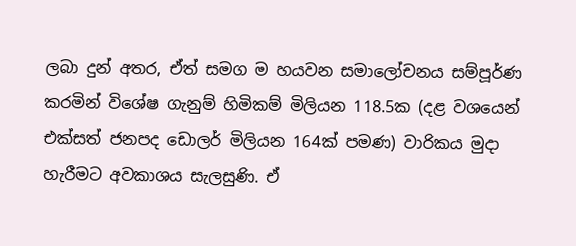ලබා දුන් අතර, ඒත් සමග ම හයවන සමාලෝචනය සම්පූර්ණ කරමින් විශේෂ ගැනුම් හිමිකම් මිලියන 118.5ක (දළ වශයෙන් එක්සත් ජනපද ඩොලර් මිලියන 164ක් පමණ) වාරිකය මුදා හැරීමට අවකාශය සැලසුණි. ඒ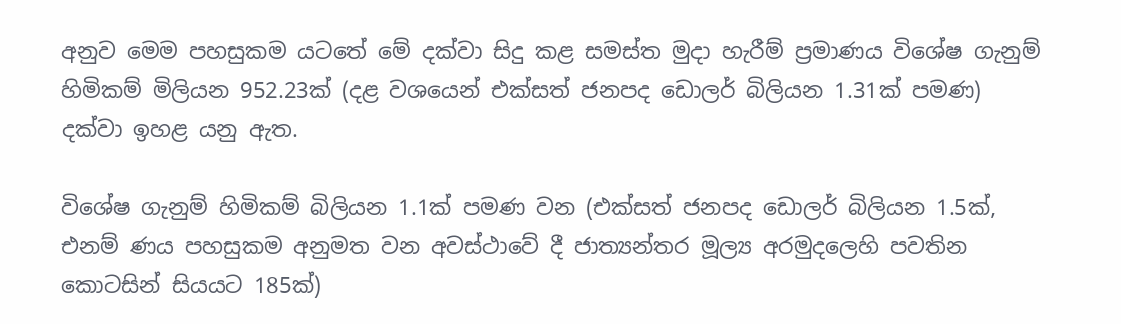අනුව මෙම පහසුකම යටතේ මේ දක්වා සිදු කළ සමස්ත මුදා හැරීම් ප්‍රමාණය විශේෂ ගැනුම් හිමිකම් මිලියන 952.23ක් (දළ වශයෙන් එක්සත් ජනපද ඩොලර් බිලියන 1.31ක් පමණ) දක්වා ඉහළ යනු ඇත.

විශේෂ ගැනුම් හිමිකම් බිලියන 1.1ක් පමණ වන (එක්සත් ජනපද ඩොලර් බිලියන 1.5ක්, එනම් ණය පහසුකම අනුමත වන අවස්ථාවේ දී ජාත්‍යන්තර මූල්‍ය අරමුදලෙහි පවතින කොටසින් සියයට 185ක්)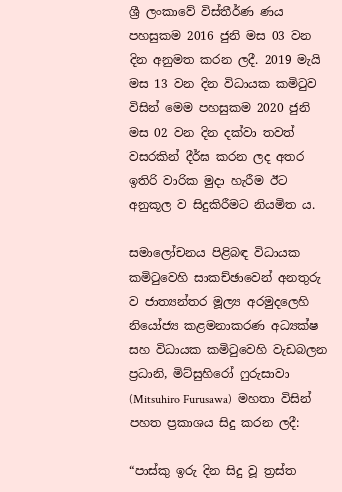ශ්‍රී ලංකාවේ විස්තීර්ණ ණය පහසුකම 2016 ජුනි මස 03 වන දින අනුමත කරන ලදී. 2019 මැයි මස 13 වන දින විධායක කමිටුව විසින් මෙම පහසුකම 2020 ජුනි මස 02 වන දින දක්වා තවත් වසරකින් දීර්ඝ කරන ලද අතර ඉතිරි වාරික මුදා හැරීම ඊට අනුකූල ව සිදුකිරීමට නියමිත ය.

සමාලෝචනය පිළිබඳ විධායක කමිටුවෙහි සාකච්ඡාවෙන් අනතුරු ව ජාත්‍යන්තර මූල්‍ය අරමුදලෙහි නියෝජ්‍ය කළමනාකරණ අධ්‍යක්ෂ සහ විධායක කමිටුවෙහි වැඩබලන ප්‍රධානි, මිට්සුහිරෝ ෆුරුසාවා (Mitsuhiro Furusawa)  මහතා විසින් පහත ප්‍රකාශය සිදු කරන ලදී:

“පාස්කු ඉරු දින සිදු වූ ත්‍රස්ත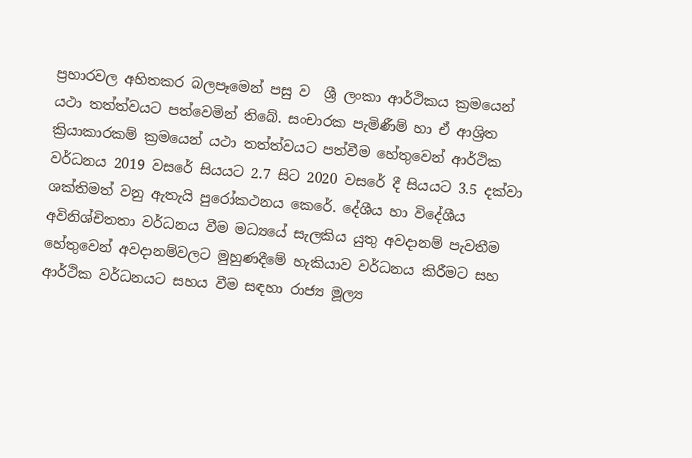ප්‍රහාරවල අහිතකර බලපෑමෙන් පසු ව  ශ්‍රී ලංකා ආර්ථිකය ක්‍රමයෙන් යථා තත්ත්වයට පත්වෙමින් තිබේ. සංචාරක පැමිණීම් හා ඒ ආශ්‍රිත ක්‍රියාකාරකම් ක්‍රමයෙන් යථා තත්ත්වයට පත්වීම හේතුවෙන් ආර්ථික වර්ධනය 2019 වසරේ සියයට 2.7 සිට 2020 වසරේ දී සියයට 3.5 දක්වා ශක්තිමත් වනු ඇතැයි පුරෝකථනය කෙරේ. දේශීය හා විදේශීය අවිනිශ්චිතතා වර්ධනය වීම මධ්‍යයේ සැලකිය යුතු අවදානම් පැවතීම හේතුවෙන් අවදානම්වලට මුහුණදීමේ හැකියාව වර්ධනය කිරීමට සහ ආර්ථික වර්ධනයට සහය වීම සඳහා රාජ්‍ය මූල්‍ය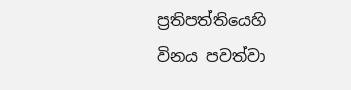ප්‍රතිපත්තියෙහි විනය පවත්වා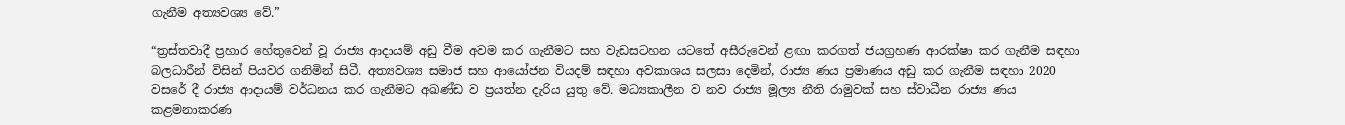ගැනීම අත්‍යවශ්‍ය වේ.”

“ත්‍රස්තවාදී ප්‍රහාර හේතුවෙන් වූ රාජ්‍ය ආදායම් අඩු වීම අවම කර ගැනීමට සහ වැඩසටහන යටතේ අසීරුවෙන් ළඟා කරගත් ජයග්‍රහණ ආරක්ෂා කර ගැනීම සඳහා බලධාරීන් විසින් පියවර ගනිමින් සිටී. අත්‍යවශ්‍ය සමාජ සහ ආයෝජන වියදම් සඳහා අවකාශය සලසා දෙමින්, රාජ්‍ය ණය ප්‍රමාණය අඩු කර ගැනීම සඳහා 2020 වසරේ දී රාජ්‍ය ආදායම් වර්ධනය කර ගැනීමට අඛණ්ඩ ව ප්‍රයත්න දැරිය යුතු වේ. මධ්‍යකාලීන ව නව රාජ්‍ය මූල්‍ය නීති රාමුවක් සහ ස්වාධීන රාජ්‍ය ණය කළමනාකරණ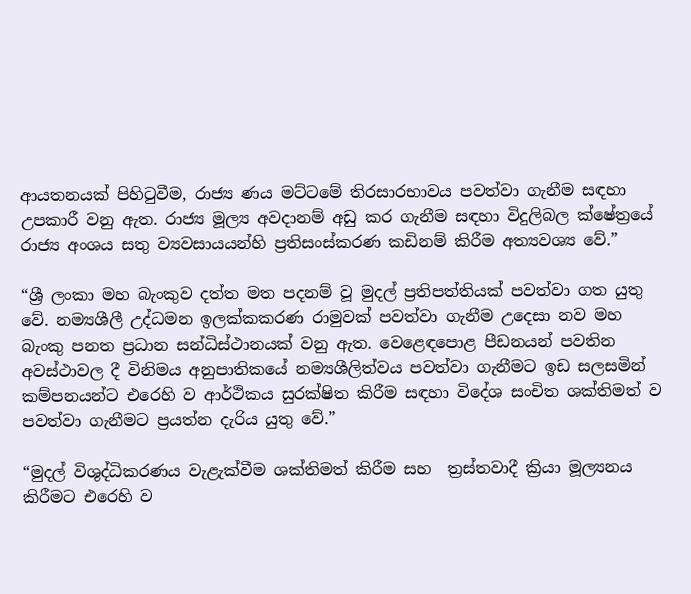ආයතනයක් පිහිටුවීම, රාජ්‍ය ණය මට්ටමේ තිරසාරභාවය පවත්වා ගැනීම සඳහා උපකාරී වනු ඇත. රාජ්‍ය මූල්‍ය අවදානම් අඩු කර ගැනීම සඳහා විදුලිබල ක්ෂේත්‍රයේ රාජ්‍ය අංශය සතු ව්‍යවසායයන්හි ප්‍රතිසංස්කරණ කඩිනම් කිරීම අත්‍යවශ්‍ය වේ.”

“ශ්‍රී ලංකා මහ බැංකුව දත්ත මත පදනම් වූ මුදල් ප්‍රතිපත්තියක් පවත්වා ගත යුතු වේ. නම්‍යශීලී උද්ධමන ඉලක්කකරණ රාමුවක් පවත්වා ගැනීම උදෙසා නව මහ බැංකු පනත ප්‍රධාන සන්ධිස්ථානයක් වනු ඇත. වෙළෙඳපොළ පීඩනයන් පවතින අවස්ථාවල දී විනිමය අනුපාතිකයේ නම්‍යශීලිත්වය පවත්වා ගැනීමට ඉඩ සලසමින් කම්පනයන්ට එරෙහි ව ආර්ථිකය සුරක්ෂිත කිරීම සඳහා විදේශ සංචිත ශක්තිමත් ව පවත්වා ගැනීමට ප්‍රයත්න දැරිය යුතු වේ.”

“මුදල් විශුද්ධිකරණය වැළැක්වීම ශක්තිමත් කිරීම සහ  ත්‍රස්තවාදී ක්‍රියා මූල්‍යනය කිරීමට එරෙහි ව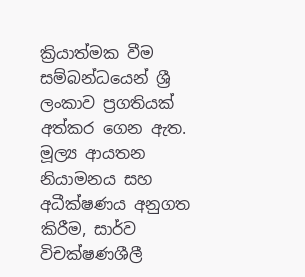ක්‍රියාත්මක වීම සම්බන්ධයෙන් ශ්‍රී ලංකාව ප්‍රගතියක් අත්කර ගෙන ඇත. මූල්‍ය ආයතන නියාමනය සහ අධීක්ෂණය අනුගත කිරීම, සාර්ව විචක්ෂණශීලී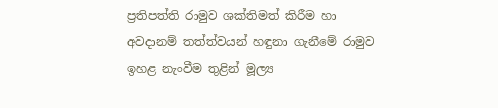ප්‍රතිපත්ති රාමුව ශක්තිමත් කිරීම හා අවදානම් තත්ත්වයන් හඳුනා ගැනීමේ රාමුව ඉහළ නැංවීම තුළින් මූල්‍ය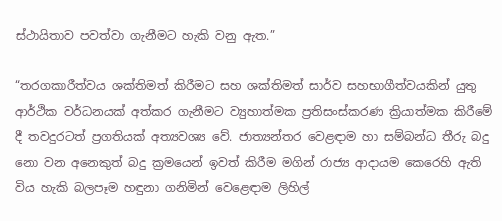ස්ථායිතාව පවත්වා ගැනීමට හැකි වනු ඇත.”

“තරගකාරීත්වය ශක්තිමත් කිරීමට සහ ශක්තිමත් සාර්ව සහභාගීත්වයකින් යුතු ආර්ථික වර්ධනයක් අත්කර ගැනීමට ව්‍යුහාත්මක ප්‍රතිසංස්කරණ ක්‍රියාත්මක කිරීමේ දී තවදුරටත් ප්‍රගතියක් අත්‍යවශ්‍ය වේ. ජාත්‍යන්තර වෙළඳාම හා සම්බන්ධ තීරු බදු නො වන අනෙකුත් බදු ක්‍රමයෙන් ඉවත් කිරීම මගින් රාජ්‍ය ආදායම කෙරෙහි ඇති විය හැකි බලපෑම හඳුනා ගනිමින් වෙළෙඳාම ලිහිල්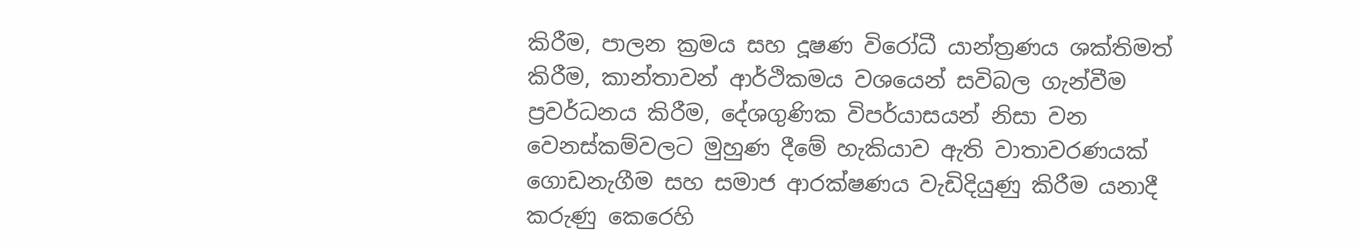කිරීම, පාලන ක්‍රමය සහ දූෂණ විරෝධී යාන්ත්‍රණය ශක්තිමත් කිරීම, කාන්තාවන් ආර්ථිකමය වශයෙන් සවිබල ගැන්වීම ප්‍රවර්ධනය කිරීම, දේශගුණික විපර්යාසයන් නිසා වන වෙනස්කම්වලට මුහුණ දීමේ හැකියාව ඇති වාතාවරණයක් ගොඩනැගීම සහ සමාජ ආරක්ෂණය වැඩිදියුණු කිරීම යනාදී කරුණු කෙරෙහි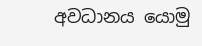අවධානය යොමු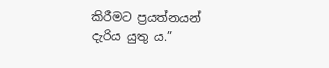කිරීමට ප්‍රයත්නයන් දැරිය යුතු ය.”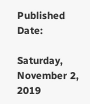Published Date:

Saturday, November 2, 2019